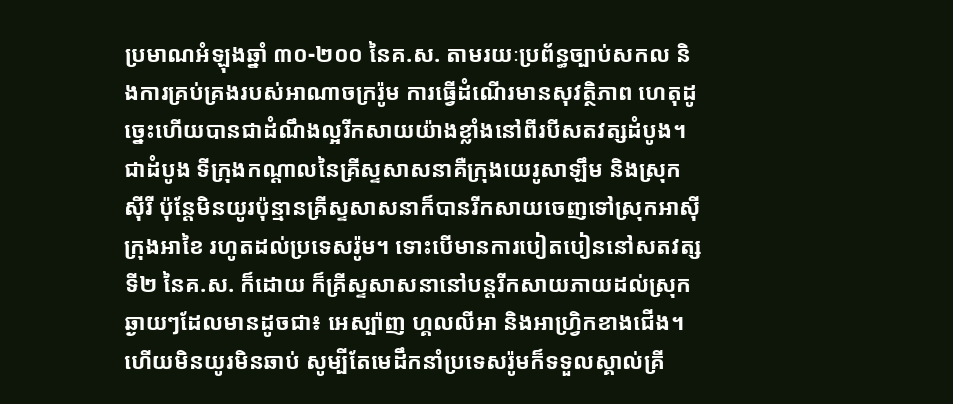ប្រមាណអំឡុងឆ្នាំ ៣០-២០០ នៃគ.ស. តាមរយៈប្រព័ន្ធច្បាប់សកល និងការគ្រប់គ្រងរបស់អាណាចក្ររ៉ូម ការធ្វើដំណើរមានសុវត្ថិភាព ហេតុដូច្នេះហើយបានជាដំណឹងល្អរីកសាយយ៉ាងខ្លាំងនៅពីរបីសតវត្សដំបូង។ ជាដំបូង ទីក្រុងកណ្ដាលនៃគ្រីស្ទសាសនាគឺក្រុងយេរូសាឡឹម និងស្រុកស៊ីរី ប៉ុន្តែមិនយូរប៉ុន្មានគ្រីស្ទសាសនាក៏បានរីកសាយចេញទៅស្រុកអាស៊ី ក្រុងអាខៃ រហូតដល់ប្រទេសរ៉ូម។ ទោះបើមានការបៀតបៀននៅសតវត្សទី២ នៃគ.ស. ក៏ដោយ ក៏គ្រីស្ទសាសនានៅបន្តរីកសាយភាយដល់ស្រុកឆ្ងាយៗដែលមានដូចជា៖ អេស្ប៉ាញ ហ្គលលីអា និងអាហ្វ្រិកខាងជើង។ ហើយមិនយូរមិនឆាប់ សូម្បីតែមេដឹកនាំប្រទេសរ៉ូមក៏ទទួលស្គាល់គ្រី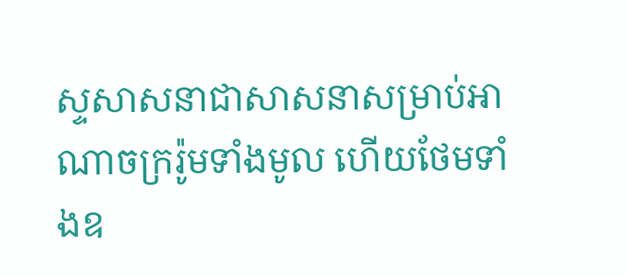ស្ទសាសនាជាសាសនាសម្រាប់អាណាចក្ររ៉ូមទាំងមូល ហើយថែមទាំងឧ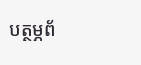បត្ថម្ភព័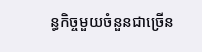ន្ធកិច្ចមួយចំនួនជាច្រើន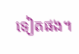ទៀតផង។